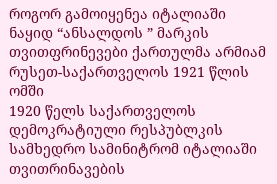როგორ გამოიყენეა იტალიაში ნაყიდ “ანსალდოს ” მარკის თვითფრინევები ქართულმა არმიამ რუსეთ-საქართველოს 1921 წლის ომში
1920 წელს საქართველოს დემოკრატიული რესპუბლკის სამხედრო სამინიტრომ იტალიაში თვითრინავების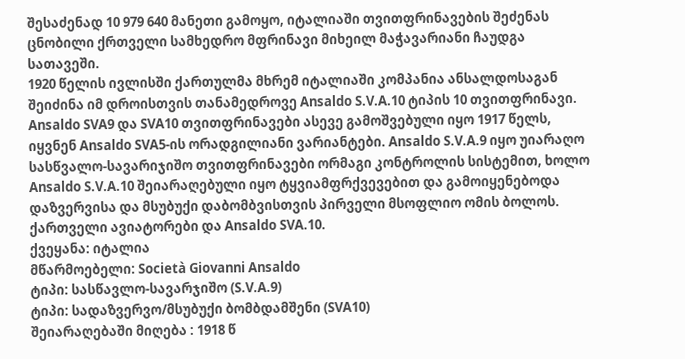შესაძენად 10 979 640 მანეთი გამოყო, იტალიაში თვითფრინავების შეძენას ცნობილი ქრთველი სამხედრო მფრინავი მიხეილ მაჭავარიანი ჩაუდგა სათავეში.
1920 წელის ივლისში ქართულმა მხრემ იტალიაში კომპანია ანსალდოსაგან შეიძინა იმ დროისთვის თანამედროვე Ansaldo S.V.A.10 ტიპის 10 თვითფრინავი.
Ansaldo SVA9 და SVA10 თვითფრინავები ასევე გამოშვებული იყო 1917 წელს, იყვნენ Ansaldo SVA5-ის ორადგილიანი ვარიანტები. Ansaldo S.V.A.9 იყო უიარაღო სასწვალო-სავარიჯიშო თვითფრინავები ორმაგი კონტროლის სისტემით, ხოლო Ansaldo S.V.A.10 შეიარაღებული იყო ტყვიამფრქვევებით და გამოიყენებოდა დაზვერვისა და მსუბუქი დაბომბვისთვის პირველი მსოფლიო ომის ბოლოს.
ქართველი ავიატორები და Ansaldo SVA.10.
ქვეყანა: იტალია
მწარმოებელი: Società Giovanni Ansaldo
ტიპი: სასწავლო-სავარჯიშო (S.V.A.9)
ტიპი: სადაზვერვო/მსუბუქი ბომბდამშენი (SVA10)
შეიარაღებაში მიღება : 1918 წ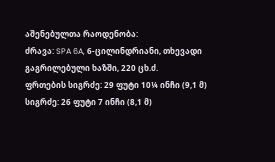აშენებულთა რაოდენობა:
ძრავა: SPA 6A, 6-ცილინდრიანი, თხევადი გაგრილებული ხაზში, 220 ცხ.ძ.
ფრთების სიგრძე: 29 ფუტი 10¼ ინჩი (9,1 მ)
სიგრძე: 26 ფუტი 7 ინჩი (8,1 მ)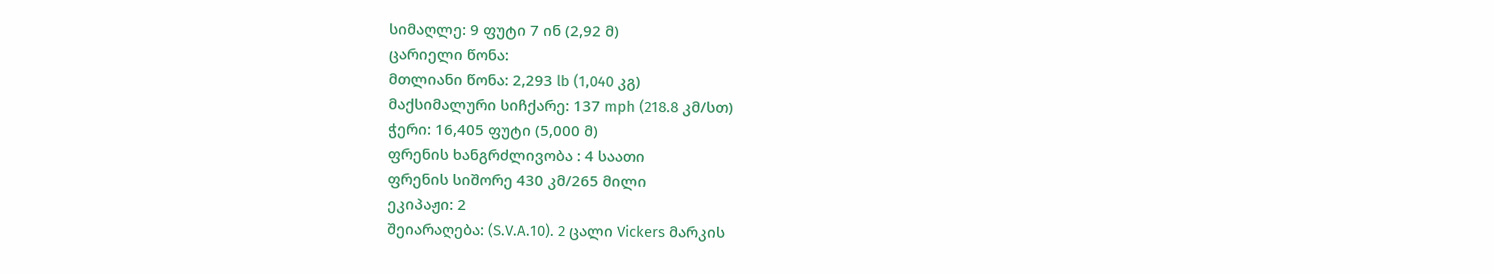სიმაღლე: 9 ფუტი 7 ინ (2,92 მ)
ცარიელი წონა:
მთლიანი წონა: 2,293 lb (1,040 კგ)
მაქსიმალური სიჩქარე: 137 mph (218.8 კმ/სთ)
ჭერი: 16,405 ფუტი (5,000 მ)
ფრენის ხანგრძლივობა : 4 საათი
ფრენის სიშორე 430 კმ/265 მილი
ეკიპაჟი: 2
შეიარაღება: (S.V.A.10). 2 ცალი Vickers მარკის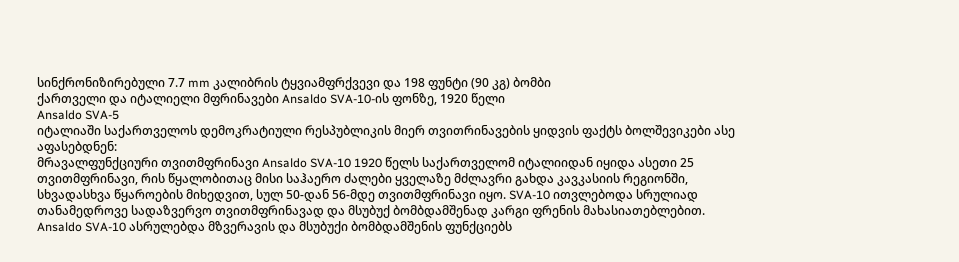სინქრონიზირებული 7.7 mm კალიბრის ტყვიამფრქვევი და 198 ფუნტი (90 კგ) ბომბი
ქართველი და იტალიელი მფრინავები Ansaldo SVA-10-ის ფონზე, 1920 წელი
Ansaldo SVA-5
იტალიაში საქართველოს დემოკრატიული რესპუბლიკის მიერ თვითრინავების ყიდვის ფაქტს ბოლშევიკები ასე აფასებდნენ:
მრავალფუნქციური თვითმფრინავი Ansaldo SVA-10 1920 წელს საქართველომ იტალიიდან იყიდა ასეთი 25 თვითმფრინავი, რის წყალობითაც მისი საჰაერო ძალები ყველაზე მძლავრი გახდა კავკასიის რეგიონში, სხვადასხვა წყაროების მიხედვით, სულ 50-დან 56-მდე თვითმფრინავი იყო. SVA-10 ითვლებოდა სრულიად თანამედროვე სადაზვერვო თვითმფრინავად და მსუბუქ ბომბდამშენად კარგი ფრენის მახასიათებლებით.
Ansaldo SVA-10 ასრულებდა მზვერავის და მსუბუქი ბომბდამშენის ფუნქციებს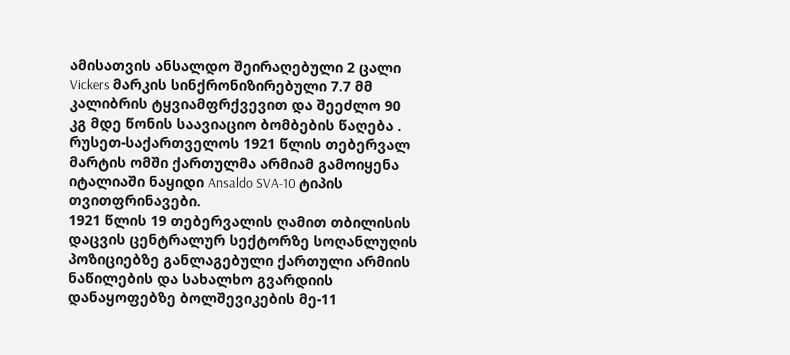ამისათვის ანსალდო შეირაღებული 2 ცალი Vickers მარკის სინქრონიზირებული 7.7 მმ კალიბრის ტყვიამფრქვევით და შეეძლო 90 კგ მდე წონის საავიაციო ბომბების წაღება .
რუსეთ-საქართველოს 1921 წლის თებერვალ მარტის ომში ქართულმა არმიამ გამოიყენა იტალიაში ნაყიდი Ansaldo SVA-10 ტიპის თვითფრინავები.
1921 წლის 19 თებერვალის ღამით თბილისის დაცვის ცენტრალურ სექტორზე სოღანლუღის პოზიციებზე განლაგებული ქართული არმიის ნაწილების და სახალხო გვარდიის დანაყოფებზე ბოლშევიკების მე-11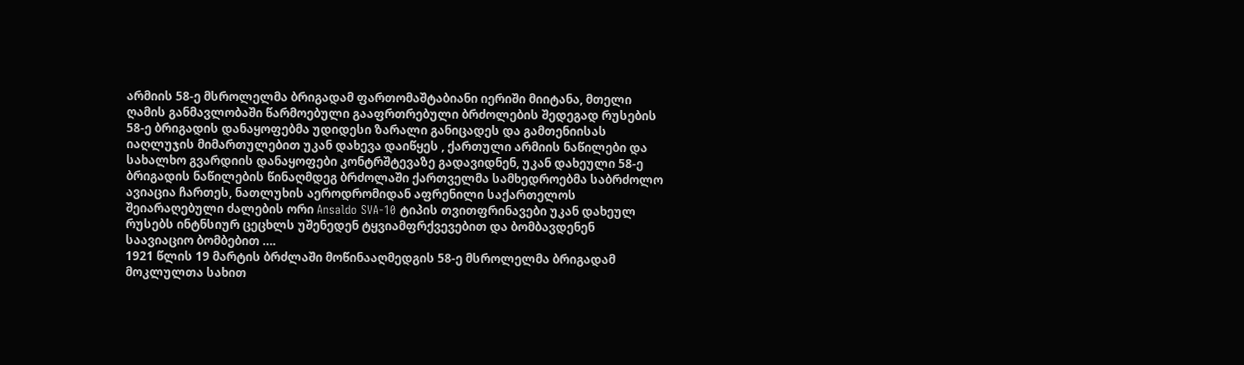არმიის 58-ე მსროლელმა ბრიგადამ ფართომაშტაბიანი იერიში მიიტანა, მთელი ღამის განმავლობაში წარმოებული გააფრთრებული ბრძოლების შედეგად რუსების 58-ე ბრიგადის დანაყოფებმა უდიდესი ზარალი განიცადეს და გამთენიისას იაღლუჯის მიმართულებით უკან დახევა დაიწყეს , ქართული არმიის ნაწილები და სახალხო გვარდიის დანაყოფები კონტრშტევაზე გადავიდნენ, უკან დახეული 58-ე ბრიგადის ნაწილების წინაღმდეგ ბრძოლაში ქართველმა სამხედროებმა საბრძოლო ავიაცია ჩართეს, ნათლუხის აეროდრომიდან აფრენილი საქართელოს შეიარაღებული ძალების ორი Ansaldo SVA-10 ტიპის თვითფრინავები უკან დახეულ რუსებს ინტნსიურ ცეცხლს უშენედენ ტყვიამფრქვევებით და ბომბავდენენ საავიაციო ბომბებით ….
1921 წლის 19 მარტის ბრძლაში მოწინააღმედგის 58-ე მსროლელმა ბრიგადამ მოკლულთა სახით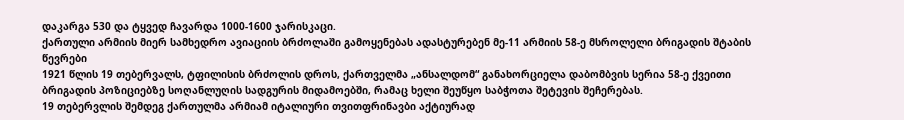დაკარგა 530 და ტყვედ ჩავარდა 1000-1600 ჯარისკაცი.
ქართული არმიის მიერ სამხედრო ავიაციის ბრძოლაში გამოყენებას ადასტურებენ მე-11 არმიის 58-ე მსროლელი ბრიგადის შტაბის წევრები
1921 წლის 19 თებერვალს, ტფილისის ბრძოლის დროს, ქართველმა „ანსალდომ“ განახორციელა დაბომბვის სერია 58-ე ქვეითი ბრიგადის პოზიციებზე სოღანლუღის სადგურის მიდამოებში, რამაც ხელი შეუწყო საბჭოთა შეტევის შეჩერებას.
19 თებერვლის შემდეგ ქართულმა არმიამ იტალიური თვითფრინავბი აქტიურად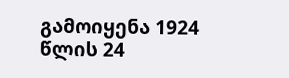გამოიყენა 1924 წლის 24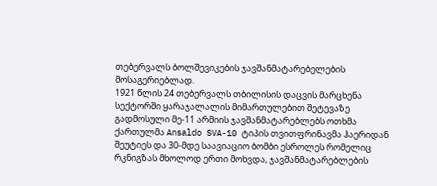თებერვალს ბოლშევიკების ჯავშანმატარებელების მოსაგერიებლად.
1921 წლის 24 თებერვალს თბილისის დაცვის მარცხენა სექტორში ყარაჯალალის მიმართულებით შეტევაზე გადმოსული მე-11 არმიის ჯავშანმატარებლებს ოთხმა ქართულმა Ansaldo SVA-10 ტიპის თვითფრინავმა ჰაერიდან შეუტიეს და 30-მდე საავიაციო ბომბი ესროლეს რომელიც რკნიგზას მხოლოდ ერთი მოხვდა, ჯავშანმატარებლების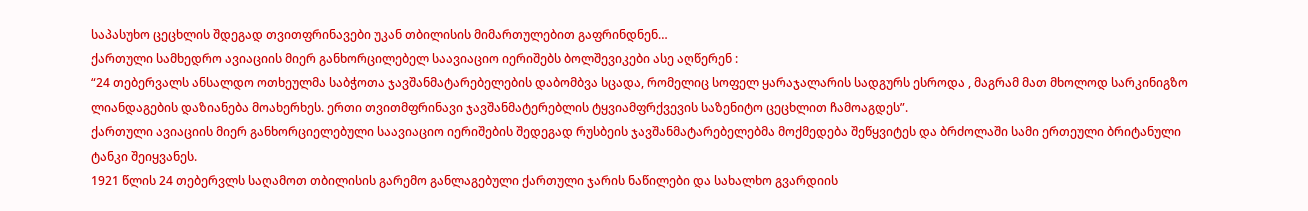საპასუხო ცეცხლის შდეგად თვითფრინავები უკან თბილისის მიმართულებით გაფრინდნენ…
ქართული სამხედრო ავიაციის მიერ განხორცილებელ საავიაციო იერიშებს ბოლშევიკები ასე აღწერენ :
“24 თებერვალს ანსალდო ოთხეულმა საბჭოთა ჯავშანმატარებელების დაბომბვა სცადა, რომელიც სოფელ ყარაჯალარის სადგურს ესროდა , მაგრამ მათ მხოლოდ სარკინიგზო ლიანდაგების დაზიანება მოახერხეს. ერთი თვითმფრინავი ჯავშანმატერებლის ტყვიამფრქვევის საზენიტო ცეცხლით ჩამოაგდეს”.
ქართული ავიაციის მიერ განხორციელებული საავიაციო იერიშების შედეგად რუსბეის ჯავშანმატარებელებმა მოქმედება შეწყვიტეს და ბრძოლაში სამი ერთეული ბრიტანული ტანკი შეიყვანეს.
1921 წლის 24 თებერვლს საღამოთ თბილისის გარემო განლაგებული ქართული ჯარის ნაწილები და სახალხო გვარდიის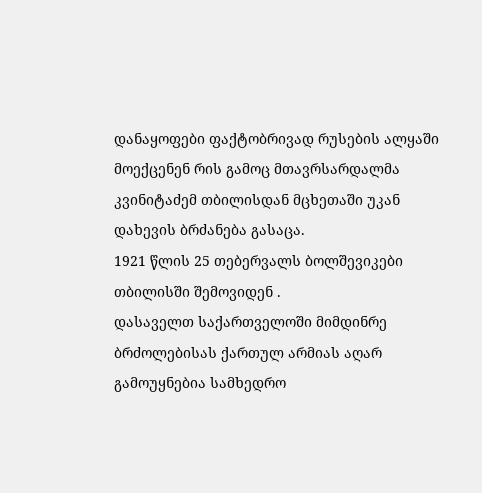დანაყოფები ფაქტობრივად რუსების ალყაში მოექცენენ რის გამოც მთავრსარდალმა კვინიტაძემ თბილისდან მცხეთაში უკან დახევის ბრძანება გასაცა.
1921 წლის 25 თებერვალს ბოლშევიკები თბილისში შემოვიდენ .
დასაველთ საქართველოში მიმდინრე ბრძოლებისას ქართულ არმიას აღარ გამოუყნებია სამხედრო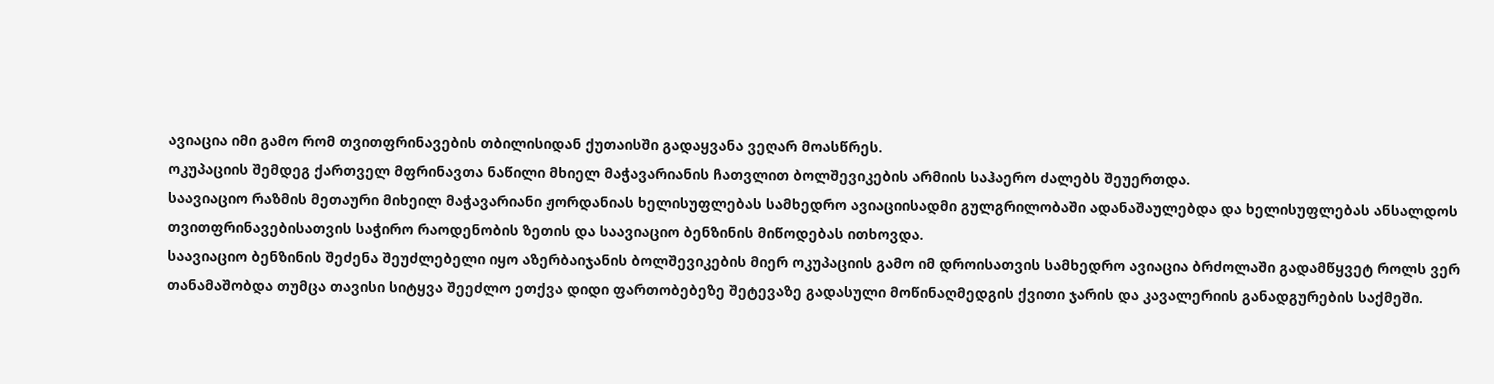ავიაცია იმი გამო რომ თვითფრინავების თბილისიდან ქუთაისში გადაყვანა ვეღარ მოასწრეს.
ოკუპაციის შემდეგ ქართველ მფრინავთა ნაწილი მხიელ მაჭავარიანის ჩათვლით ბოლშევიკების არმიის საჰაერო ძალებს შეუერთდა.
საავიაციო რაზმის მეთაური მიხეილ მაჭავარიანი ჟორდანიას ხელისუფლებას სამხედრო ავიაციისადმი გულგრილობაში ადანაშაულებდა და ხელისუფლებას ანსალდოს თვითფრინავებისათვის საჭირო რაოდენობის ზეთის და საავიაციო ბენზინის მიწოდებას ითხოვდა.
საავიაციო ბენზინის შეძენა შეუძლებელი იყო აზერბაიჯანის ბოლშევიკების მიერ ოკუპაციის გამო იმ დროისათვის სამხედრო ავიაცია ბრძოლაში გადამწყვეტ როლს ვერ თანამაშობდა თუმცა თავისი სიტყვა შეეძლო ეთქვა დიდი ფართობებეზე შეტევაზე გადასული მოწინაღმედგის ქვითი ჯარის და კავალერიის განადგურების საქმეში.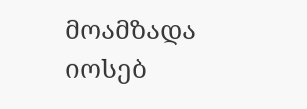მოამზადა იოსებ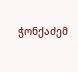ჭონქაძემ